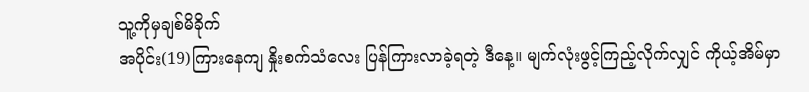သူ့ကိုမှချစ်မိခိုက်
အပိုင်း(19)ကြားနေကျ နှိုးစက်သံလေး ပြန်ကြားလာခဲ့ရတဲ့ ဒီနေ့။ မျက်လုံးဖွင့်ကြည့်လိုက်လျှင် ကိုယ့်အိမ်မှာ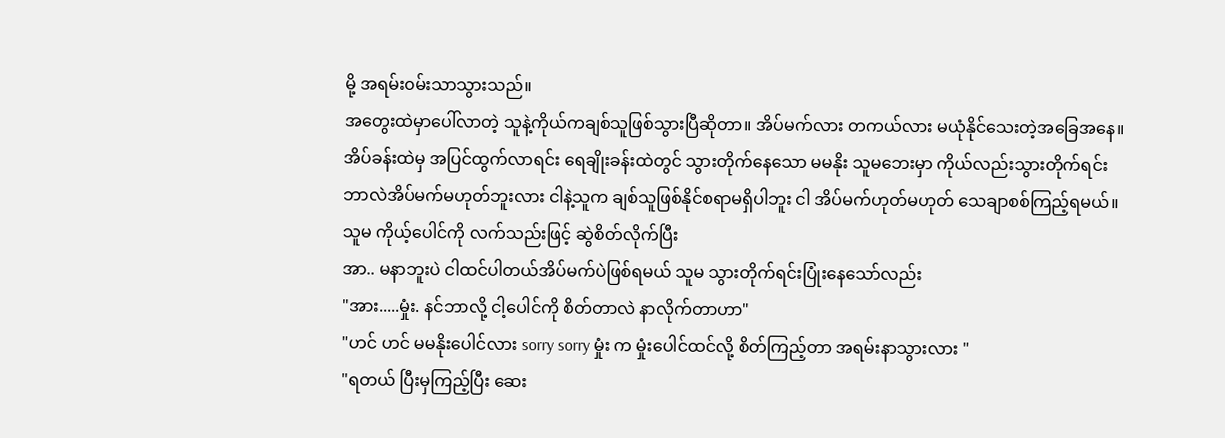မို့ အရမ်း၀မ်းသာသွားသည်။
အတွေးထဲမှာပေါ်လာတဲ့ သူနဲ့ကိုယ်ကချစ်သူဖြစ်သွားပြီဆိုတာ။ အိပ်မက်လား တကယ်လား မယုံနိုင်သေးတဲ့အခြေအနေ။
အိပ်ခန်းထဲမှ အပြင်ထွက်လာရင်း ရေချိုးခန်းထဲတွင် သွားတိုက်နေသော မမနိုး သူမဘေးမှာ ကိုယ်လည်းသွားတိုက်ရင်း
ဘာလဲအိပ်မက်မဟုတ်ဘူးလား ငါနဲ့သူက ချစ်သူဖြစ်နိုင်စရာမရှိပါဘူး ငါ အိပ်မက်ဟုတ်မဟုတ် သေချာစစ်ကြည့်ရမယ်။
သူမ ကိုယ့်ပေါင်ကို လက်သည်းဖြင့် ဆွဲစိတ်လိုက်ပြီး
အာ.. မနာဘူးပဲ ငါထင်ပါတယ်အိပ်မက်ပဲဖြစ်ရမယ် သူမ သွားတိုက်ရင်းပြုံးနေသော်လည်း
"အား.....မှုံး. နင်ဘာလို့ ငါ့ပေါင်ကို စိတ်တာလဲ နာလိုက်တာဟာ"
"ဟင် ဟင် မမနိုးပေါင်လား sorry sorry မှုံး က မှုံးပေါင်ထင်လို့ စိတ်ကြည့်တာ အရမ်းနာသွားလား "
"ရတယ် ပြီးမှကြည့်ပြီး ဆေး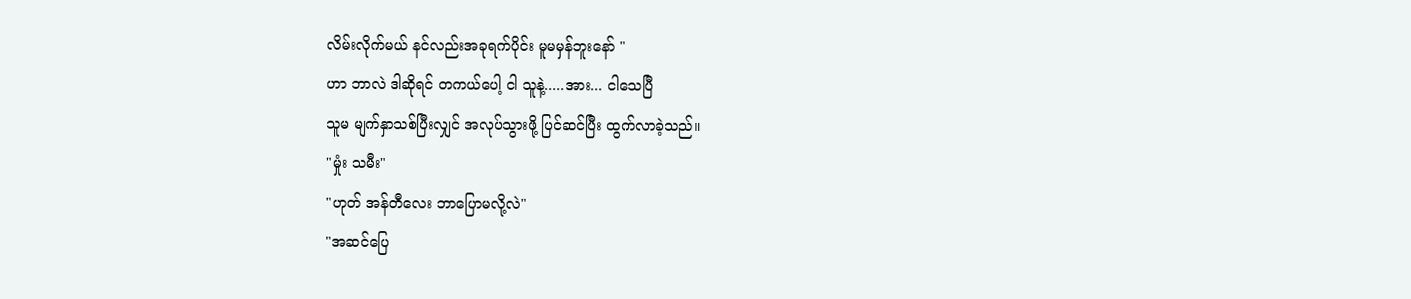လိမ်းလိုက်မယ် နင်လည်းအခုရက်ပိုင်း မူမမှန်ဘူးနော် "
ဟာ ဘာလဲ ဒါဆိုရင် တကယ်ပေါ့ ငါ သူနဲ့.....အား... ငါသေပြီ
သူမ မျက်နှာသစ်ပြီးလျှင် အလုပ်သွားဖို့ ပြင်ဆင်ပြီး ထွက်လာခဲ့သည်။
"မှုံး သမီး"
"ဟုတ် အန်တီလေး ဘာပြောမလို့လဲ"
"အဆင်ပြေ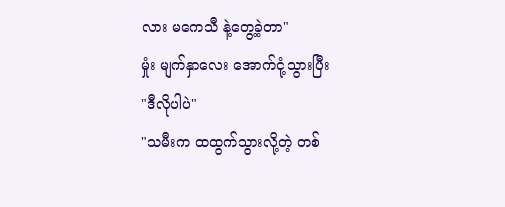လား မကေသီ နဲ့တွေ့ခဲ့တာ"
မှုံး မျက်နှာလေး အောက်ငုံ့သွားပြီး
"ဒီလိုပါပဲ"
"သမီးက ထထွက်သွားလို့တဲ့ တစ်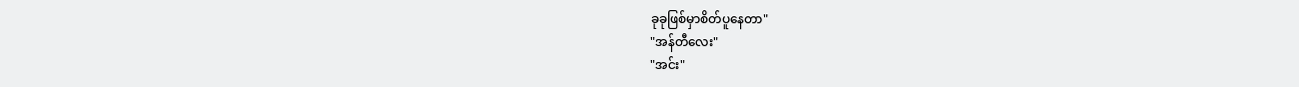ခုခုဖြစ်မှာစိတ်ပူနေတာ"
"အန်တီလေး"
"အင်း"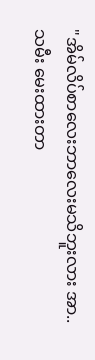"အိမ်လိပ်စာလေးဘာလေးမသိဘူးလား အာ.. သမီး မေးထားတာ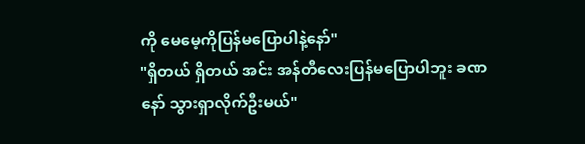ကို မေမေ့ကိုပြန်မပြောပါနဲ့နော်"
"ရှိတယ် ရှိတယ် အင်း အန်တီလေးပြန်မပြောပါဘူး ခဏနော် သွားရှာလိုက်ဦးမယ်"